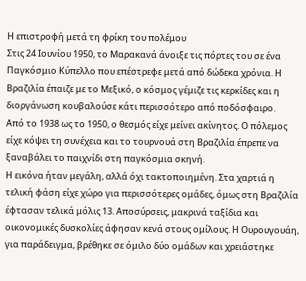Η επιστροφή μετά τη φρίκη του πολέμου
Στις 24 Ιουνίου 1950, το Μαρακανά άνοιξε τις πόρτες του σε ένα Παγκόσμιο Κύπελλο που επέστρεφε μετά από δώδεκα χρόνια. Η Βραζιλία έπαιζε με το Μεξικό, ο κόσμος γέμιζε τις κερκίδες και η διοργάνωση κουβαλούσε κάτι περισσότερο από ποδόσφαιρο.
Από το 1938 ως το 1950, ο θεσμός είχε μείνει ακίνητος. Ο πόλεμος είχε κόψει τη συνέχεια και το τουρνουά στη Βραζιλία έπρεπε να ξαναβάλει το παιχνίδι στη παγκόσμια σκηνή.
Η εικόνα ήταν μεγάλη, αλλά όχι τακτοποιημένη. Στα χαρτιά η τελική φάση είχε χώρο για περισσότερες ομάδες, όμως στη Βραζιλία έφτασαν τελικά μόλις 13. Αποσύρσεις, μακρινά ταξίδια και οικονομικές δυσκολίες άφησαν κενά στους ομίλους. Η Ουρουγουάη, για παράδειγμα, βρέθηκε σε όμιλο δύο ομάδων και χρειάστηκε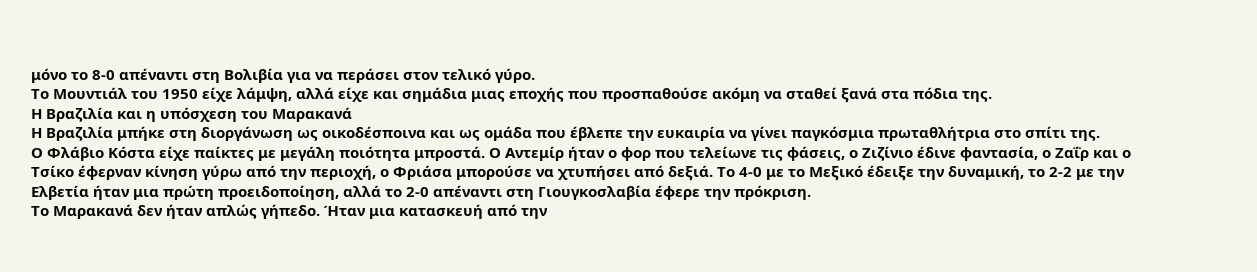μόνο το 8-0 απέναντι στη Βολιβία για να περάσει στον τελικό γύρο.
Το Μουντιάλ του 1950 είχε λάμψη, αλλά είχε και σημάδια μιας εποχής που προσπαθούσε ακόμη να σταθεί ξανά στα πόδια της.
Η Βραζιλία και η υπόσχεση του Μαρακανά
Η Βραζιλία μπήκε στη διοργάνωση ως οικοδέσποινα και ως ομάδα που έβλεπε την ευκαιρία να γίνει παγκόσμια πρωταθλήτρια στο σπίτι της.
Ο Φλάβιο Κόστα είχε παίκτες με μεγάλη ποιότητα μπροστά. Ο Αντεμίρ ήταν ο φορ που τελείωνε τις φάσεις, ο Ζιζίνιο έδινε φαντασία, ο Ζαΐρ και ο Τσίκο έφερναν κίνηση γύρω από την περιοχή, ο Φριάσα μπορούσε να χτυπήσει από δεξιά. Το 4-0 με το Μεξικό έδειξε την δυναμική, το 2-2 με την Ελβετία ήταν μια πρώτη προειδοποίηση, αλλά το 2-0 απέναντι στη Γιουγκοσλαβία έφερε την πρόκριση.
Το Μαρακανά δεν ήταν απλώς γήπεδο. Ήταν μια κατασκευή από την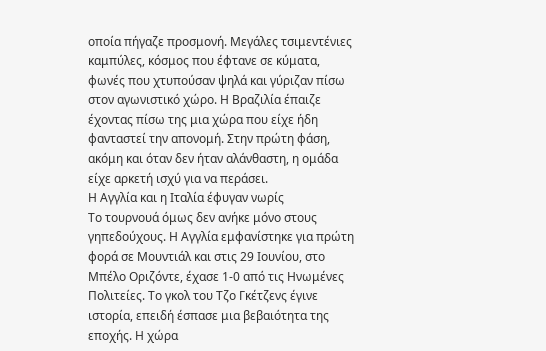οποία πήγαζε προσμονή. Μεγάλες τσιμεντένιες καμπύλες, κόσμος που έφτανε σε κύματα, φωνές που χτυπούσαν ψηλά και γύριζαν πίσω στον αγωνιστικό χώρο. Η Βραζιλία έπαιζε έχοντας πίσω της μια χώρα που είχε ήδη φανταστεί την απονομή. Στην πρώτη φάση, ακόμη και όταν δεν ήταν αλάνθαστη, η ομάδα είχε αρκετή ισχύ για να περάσει.
Η Αγγλία και η Ιταλία έφυγαν νωρίς
Το τουρνουά όμως δεν ανήκε μόνο στους γηπεδούχους. Η Αγγλία εμφανίστηκε για πρώτη φορά σε Μουντιάλ και στις 29 Ιουνίου, στο Μπέλο Οριζόντε, έχασε 1-0 από τις Ηνωμένες Πολιτείες. Το γκολ του Τζο Γκέτζενς έγινε ιστορία, επειδή έσπασε μια βεβαιότητα της εποχής. Η χώρα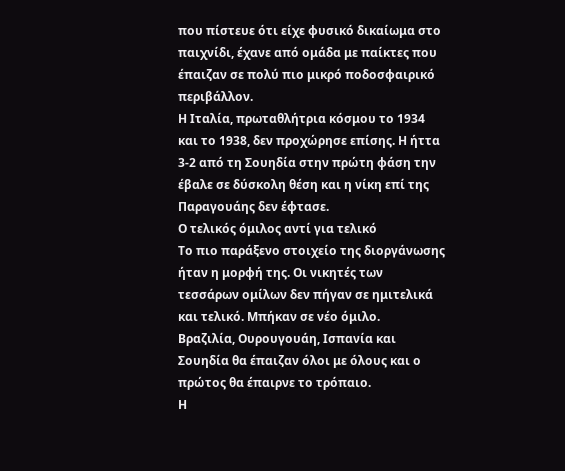που πίστευε ότι είχε φυσικό δικαίωμα στο παιχνίδι, έχανε από ομάδα με παίκτες που έπαιζαν σε πολύ πιο μικρό ποδοσφαιρικό περιβάλλον.
Η Ιταλία, πρωταθλήτρια κόσμου το 1934 και το 1938, δεν προχώρησε επίσης. Η ήττα 3-2 από τη Σουηδία στην πρώτη φάση την έβαλε σε δύσκολη θέση και η νίκη επί της Παραγουάης δεν έφτασε.
Ο τελικός όμιλος αντί για τελικό
Το πιο παράξενο στοιχείο της διοργάνωσης ήταν η μορφή της. Οι νικητές των τεσσάρων ομίλων δεν πήγαν σε ημιτελικά και τελικό. Μπήκαν σε νέο όμιλο.
Βραζιλία, Ουρουγουάη, Ισπανία και Σουηδία θα έπαιζαν όλοι με όλους και ο πρώτος θα έπαιρνε το τρόπαιο.
Η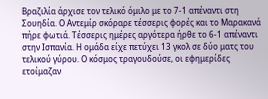Βραζιλία άρχισε τον τελικό όμιλο με το 7-1 απέναντι στη Σουηδία. Ο Αντεμίρ σκόραρε τέσσερις φορές και το Μαρακανά πήρε φωτιά. Τέσσερις ημέρες αργότερα ήρθε το 6-1 απέναντι στην Ισπανία. Η ομάδα είχε πετύχει 13 γκολ σε δύο ματς του τελικού γύρου. Ο κόσμος τραγουδούσε, οι εφημερίδες ετοίμαζαν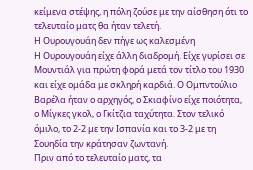κείμενα στέψης, η πόλη ζούσε με την αίσθηση ότι το τελευταίο ματς θα ήταν τελετή.
Η Ουρουγουάη δεν πήγε ως καλεσμένη
Η Ουρουγουάη είχε άλλη διαδρομή. Είχε γυρίσει σε Μουντιάλ για πρώτη φορά μετά τον τίτλο του 1930 και είχε ομάδα με σκληρή καρδιά. Ο Ομπντούλιο Βαρέλα ήταν ο αρχηγός, ο Σκιαφίνο είχε ποιότητα, ο Μίγκες γκολ, ο Γκίτζια ταχύτητα. Στον τελικό όμιλο, το 2-2 με την Ισπανία και το 3-2 με τη Σουηδία την κράτησαν ζωντανή.
Πριν από το τελευταίο ματς, τα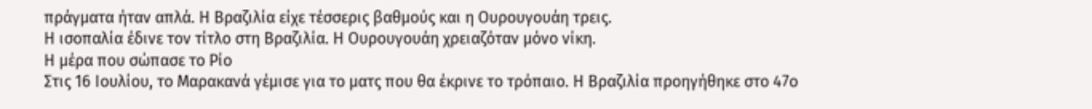πράγματα ήταν απλά. Η Βραζιλία είχε τέσσερις βαθμούς και η Ουρουγουάη τρεις.
Η ισοπαλία έδινε τον τίτλο στη Βραζιλία. Η Ουρουγουάη χρειαζόταν μόνο νίκη.
Η μέρα που σώπασε το Ρίο
Στις 16 Ιουλίου, το Μαρακανά γέμισε για το ματς που θα έκρινε το τρόπαιο. Η Βραζιλία προηγήθηκε στο 47ο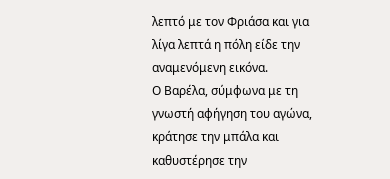λεπτό με τον Φριάσα και για λίγα λεπτά η πόλη είδε την αναμενόμενη εικόνα.
Ο Βαρέλα, σύμφωνα με τη γνωστή αφήγηση του αγώνα, κράτησε την μπάλα και καθυστέρησε την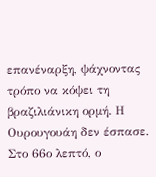επανέναρξη, ψάχνοντας τρόπο να κόψει τη βραζιλιάνικη ορμή. Η Ουρουγουάη δεν έσπασε. Στο 66ο λεπτό, ο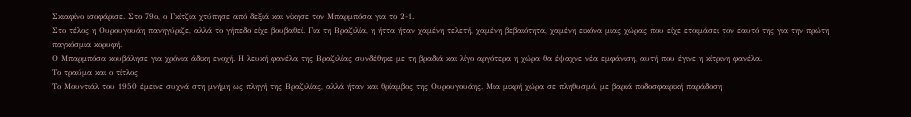Σκιαφίνο ισοφάρισε. Στο 79ο, ο Γκίτζια χτύπησε από δεξιά και νίκησε τον Μπαρμπόσα για το 2-1.
Στο τέλος η Ουρουγουάη πανηγύριζε, αλλά το γήπεδο είχε βουβαθεί. Για τη Βραζιλία, η ήττα ήταν χαμένη τελετή, χαμένη βεβαιότητα, χαμένη εικόνα μιας χώρας που είχε ετοιμάσει τον εαυτό της για την πρώτη παγκόσμια κορυφή.
Ο Μπαρμπόσα κουβάλησε για χρόνια άδικη ενοχή. Η λευκή φανέλα της Βραζιλίας συνδέθηκε με τη βραδιά και λίγο αργότερα η χώρα θα έψαχνε νέα εμφάνιση, αυτή που έγινε η κίτρινη φανέλα.
Το τραύμα και ο τίτλος
Το Μουντιάλ του 1950 έμεινε συχνά στη μνήμη ως πληγή της Βραζιλίας, αλλά ήταν και θρίαμβος της Ουρουγουάης. Μια μικρή χώρα σε πληθυσμό, με βαριά ποδοσφαιρική παράδοση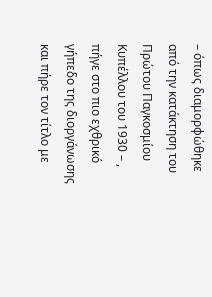– όπως διαμορφώθηκε από την κατάκτηση του Πρώτου Παγκοσμίου Κυπέλλου του 1930 – , πήγε στο πιο εχθρικό γήπεδο της διοργάνωσης και πήρε τον τίτλο με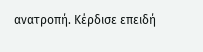ανατροπή. Κέρδισε επειδή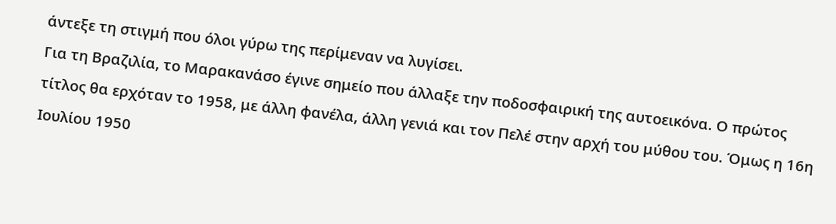άντεξε τη στιγμή που όλοι γύρω της περίμεναν να λυγίσει.
Για τη Βραζιλία, το Μαρακανάσο έγινε σημείο που άλλαξε την ποδοσφαιρική της αυτοεικόνα. Ο πρώτος τίτλος θα ερχόταν το 1958, με άλλη φανέλα, άλλη γενιά και τον Πελέ στην αρχή του μύθου του. Όμως η 16η Ιουλίου 1950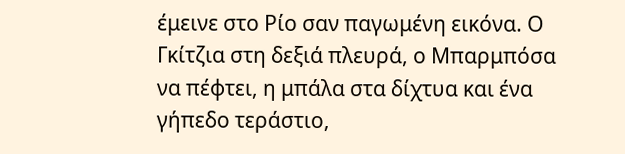έμεινε στο Ρίο σαν παγωμένη εικόνα. Ο Γκίτζια στη δεξιά πλευρά, ο Μπαρμπόσα να πέφτει, η μπάλα στα δίχτυα και ένα γήπεδο τεράστιο,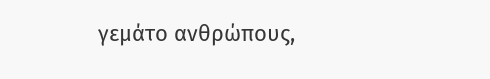γεμάτο ανθρώπους,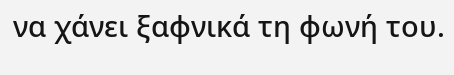να χάνει ξαφνικά τη φωνή του.